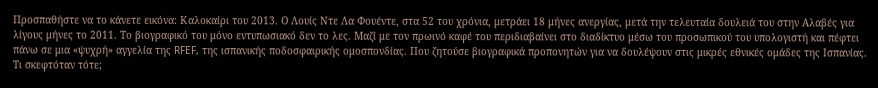Προσπαθήστε να το κάνετε εικόνα: Καλοκαίρι του 2013. Ο Λουίς Ντε Λα Φουέντε, στα 52 του χρόνια, μετράει 18 μήνες ανεργίας, μετά την τελευταία δουλειά του στην Αλαβές για λίγους μήνες το 2011. Το βιογραφικό του μόνο εντυπωσιακό δεν το λες. Μαζί με τον πρωινό καφέ του περιδιαβαίνει στο διαδίκτυο μέσω του προσωπικού του υπολογιστή και πέφτει πάνω σε μια «ψυχρή» αγγελία της RFEF, της ισπανικής ποδοσφαιρικής ομοσπονδίας. Που ζητούσε βιογραφικά προπονητών για να δουλέψουν στις μικρές εθνικές ομάδες της Ισπανίας.
Τι σκεφτόταν τότε;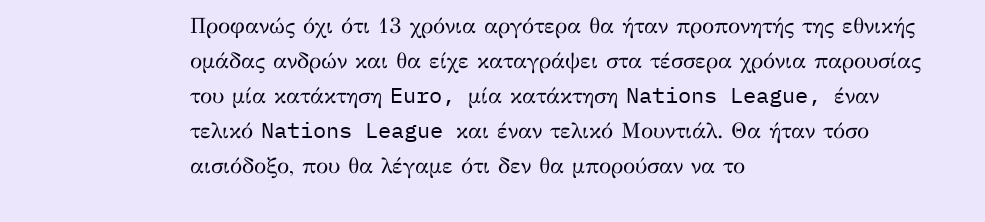Προφανώς όχι ότι 13 χρόνια αργότερα θα ήταν προπονητής της εθνικής ομάδας ανδρών και θα είχε καταγράψει στα τέσσερα χρόνια παρουσίας του μία κατάκτηση Euro, μία κατάκτηση Nations League, έναν τελικό Nations League και έναν τελικό Μουντιάλ. Θα ήταν τόσο αισιόδοξο, που θα λέγαμε ότι δεν θα μπορούσαν να το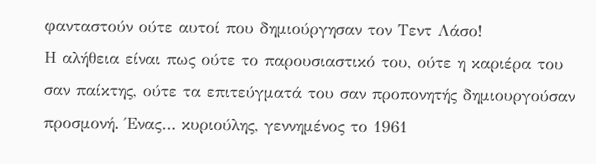φανταστούν ούτε αυτοί που δημιούργησαν τον Τεντ Λάσο!
Η αλήθεια είναι πως ούτε το παρουσιαστικό του, ούτε η καριέρα του σαν παίκτης, ούτε τα επιτεύγματά του σαν προπονητής δημιουργούσαν προσμονή. Ένας… κυριούλης, γεννημένος το 1961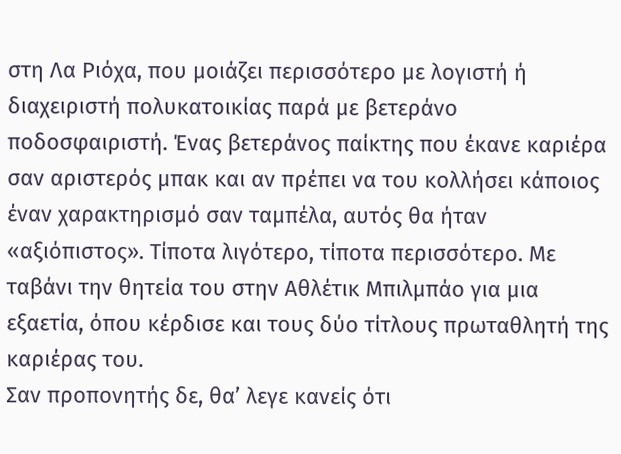στη Λα Ριόχα, που μοιάζει περισσότερο με λογιστή ή διαχειριστή πολυκατοικίας παρά με βετεράνο ποδοσφαιριστή. Ένας βετεράνος παίκτης που έκανε καριέρα σαν αριστερός μπακ και αν πρέπει να του κολλήσει κάποιος έναν χαρακτηρισμό σαν ταμπέλα, αυτός θα ήταν «αξιόπιστος». Τίποτα λιγότερο, τίποτα περισσότερο. Με ταβάνι την θητεία του στην Αθλέτικ Μπιλμπάο για μια εξαετία, όπου κέρδισε και τους δύο τίτλους πρωταθλητή της καριέρας του.
Σαν προπονητής δε, θα’ λεγε κανείς ότι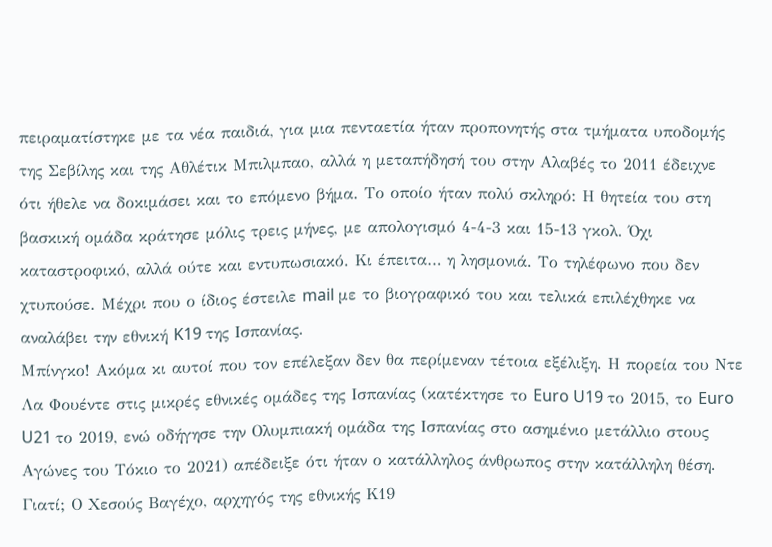πειραματίστηκε με τα νέα παιδιά, για μια πενταετία ήταν προπονητής στα τμήματα υποδομής της Σεβίλης και της Αθλέτικ Μπιλμπαο, αλλά η μεταπήδησή του στην Αλαβές το 2011 έδειχνε ότι ήθελε να δοκιμάσει και το επόμενο βήμα. Το οποίο ήταν πολύ σκληρό: Η θητεία του στη βασκική ομάδα κράτησε μόλις τρεις μήνες, με απολογισμό 4-4-3 και 15-13 γκολ. Όχι καταστροφικό, αλλά ούτε και εντυπωσιακό. Κι έπειτα… η λησμονιά. Το τηλέφωνο που δεν χτυπούσε. Μέχρι που ο ίδιος έστειλε mail με το βιογραφικό του και τελικά επιλέχθηκε να αναλάβει την εθνική K19 της Ισπανίας.
Μπίνγκο! Ακόμα κι αυτοί που τον επέλεξαν δεν θα περίμεναν τέτοια εξέλιξη. Η πορεία του Ντε Λα Φουέντε στις μικρές εθνικές ομάδες της Ισπανίας (κατέκτησε το Euro U19 το 2015, το Euro U21 το 2019, ενώ οδήγησε την Ολυμπιακή ομάδα της Ισπανίας στο ασημένιο μετάλλιο στους Αγώνες του Τόκιο το 2021) απέδειξε ότι ήταν ο κατάλληλος άνθρωπος στην κατάλληλη θέση.
Γιατί; Ο Χεσούς Βαγέχο, αρχηγός της εθνικής Κ19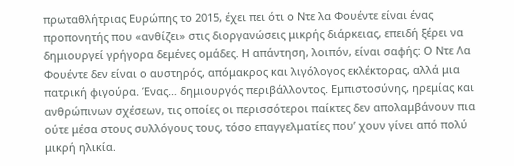πρωταθλήτριας Ευρώπης το 2015, έχει πει ότι ο Ντε λα Φουέντε είναι ένας προπονητής που «ανθίζει» στις διοργανώσεις μικρής διάρκειας, επειδή ξέρει να δημιουργεί γρήγορα δεμένες ομάδες. Η απάντηση, λοιπόν, είναι σαφής: Ο Ντε Λα Φουέντε δεν είναι ο αυστηρός, απόμακρος και λιγόλογος εκλέκτορας, αλλά μια πατρική φιγούρα. Ένας… δημιουργός περιβάλλοντος. Εμπιστοσύνης, ηρεμίας και ανθρώπινων σχέσεων, τις οποίες οι περισσότεροι παίκτες δεν απολαμβάνουν πια ούτε μέσα στους συλλόγους τους, τόσο επαγγελματίες που’ χουν γίνει από πολύ μικρή ηλικία.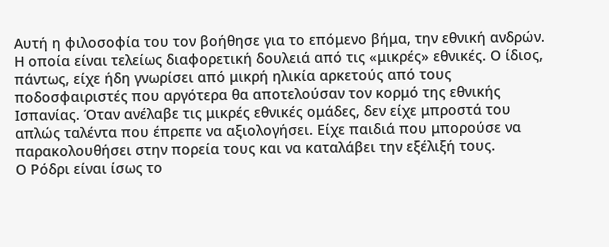Αυτή η φιλοσοφία του τον βοήθησε για το επόμενο βήμα, την εθνική ανδρών. Η οποία είναι τελείως διαφορετική δουλειά από τις «μικρές» εθνικές. Ο ίδιος, πάντως, είχε ήδη γνωρίσει από μικρή ηλικία αρκετούς από τους ποδοσφαιριστές που αργότερα θα αποτελούσαν τον κορμό της εθνικής Ισπανίας. Όταν ανέλαβε τις μικρές εθνικές ομάδες, δεν είχε μπροστά του απλώς ταλέντα που έπρεπε να αξιολογήσει. Είχε παιδιά που μπορούσε να παρακολουθήσει στην πορεία τους και να καταλάβει την εξέλιξή τους.
Ο Ρόδρι είναι ίσως το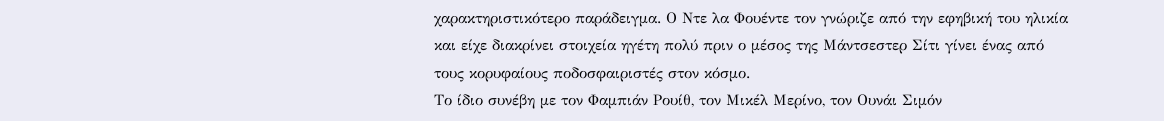χαρακτηριστικότερο παράδειγμα. Ο Ντε λα Φουέντε τον γνώριζε από την εφηβική του ηλικία και είχε διακρίνει στοιχεία ηγέτη πολύ πριν ο μέσος της Μάντσεστερ Σίτι γίνει ένας από τους κορυφαίους ποδοσφαιριστές στον κόσμο.
Το ίδιο συνέβη με τον Φαμπιάν Ρουίθ, τον Μικέλ Μερίνο, τον Ουνάι Σιμόν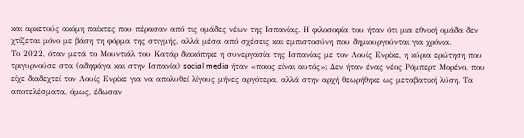και αρκετούς ακόμη παίκτες που πέρασαν από τις ομάδες νέων της Ισπανίας. Η φιλοσοφία του ήταν ότι μια εθνική ομάδα δεν χτίζεται μόνο με βάση τη φόρμα της στιγμής, αλλά μέσα από σχέσεις και εμπιστοσύνη που δημιουργούνται για χρόνια.
Το 2022, όταν μετά το Μουντιάλ του Κατάρ διακόπηκε η συνεργασία της Ισπανίας με τον Λουίς Ενρίκε, η κύρια ερώτηση που τριγυρνούσε στα (αδηφάγα και στην Ισπανία) social media ήταν «ποιος είναι αυτός»; Δεν ήταν ένας νέος Ρόμπερτ Μορένο, που είχε διαδεχτεί τον Λουίς Ενρίκε για να απολυθεί λίγους μήνες αργότερα, αλλά στην αρχή θεωρήθηκε ως μεταβατική λύση. Τα αποτελέσματα, όμως, έδωσαν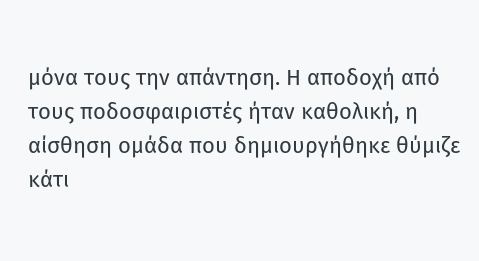μόνα τους την απάντηση. Η αποδοχή από τους ποδοσφαιριστές ήταν καθολική, η αίσθηση ομάδα που δημιουργήθηκε θύμιζε κάτι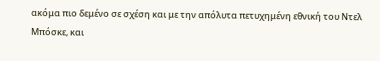ακόμα πιο δεμένο σε σχέση και με την απόλυτα πετυχημένη εθνική του Ντελ Μπόσκε, και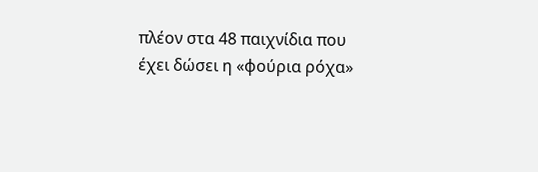πλέον στα 48 παιχνίδια που έχει δώσει η «φούρια ρόχα»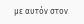με αυτόν στον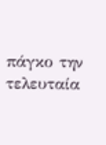πάγκο την τελευταία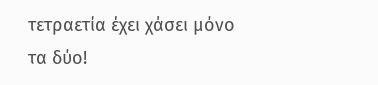τετραετία έχει χάσει μόνο τα δύο!